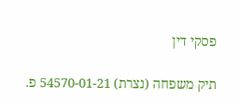פסקי דין

תיק משפחה (נצרת) 54570-01-21 פ.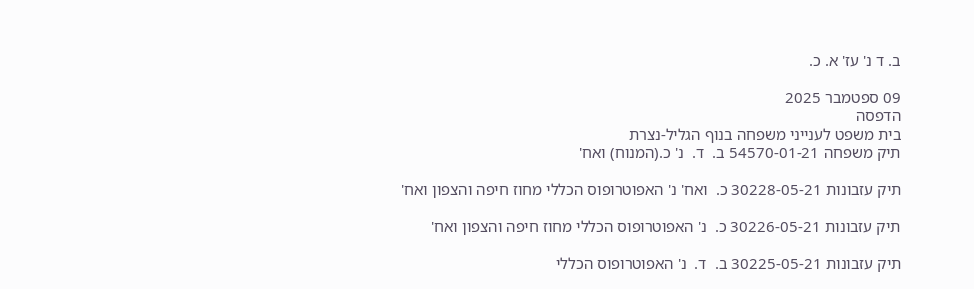ב. ד נ' עז' א. כ.

09 ספטמבר 2025
הדפסה
בית משפט לענייני משפחה בנוף הגליל-נצרת
תיק משפחה 54570-01-21 ב.  ד.  נ' כ.(המנוח) ואח'

תיק עזבונות 30228-05-21 כ.  ואח' נ' האפוטרופוס הכללי מחוז חיפה והצפון ואח'

תיק עזבונות 30226-05-21 כ.  נ' האפוטרופוס הכללי מחוז חיפה והצפון ואח'

תיק עזבונות 30225-05-21 ב.  ד.  נ' האפוטרופוס הכללי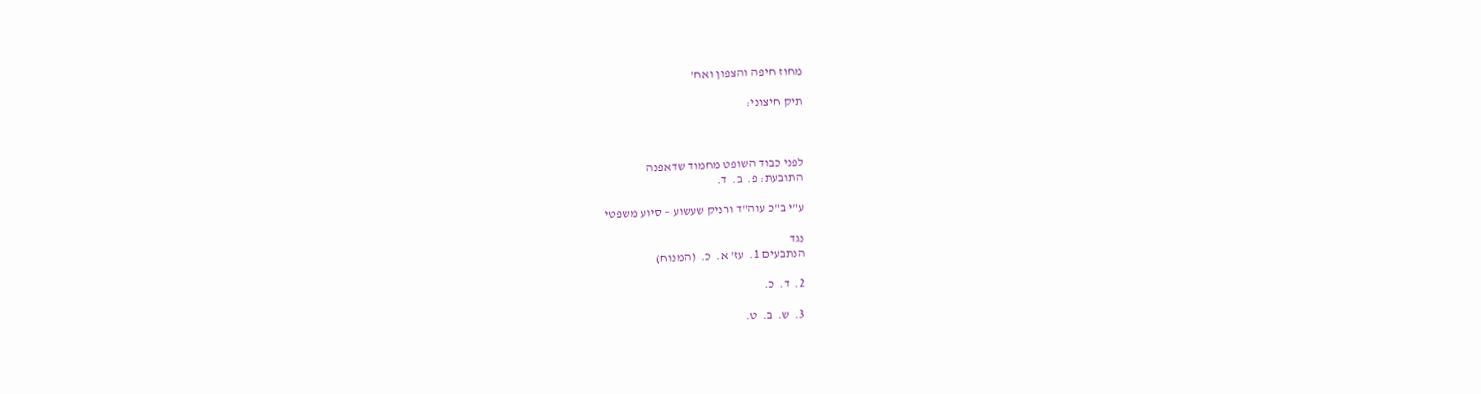מחוז חיפה והצפון ואח'

תיק חיצוני:



לפני כבוד השופט מחמוד שדאפנה
התובעת: פ.  ב.  ד.

ע"י ב"כ עוה"ד ורניק שעשוע – סיוע משפטי

נגד
הנתבעים 1.  עז' א.  כ.  (המנוח)

2.  ד.  כ.

3.  ש.  ב.  ט.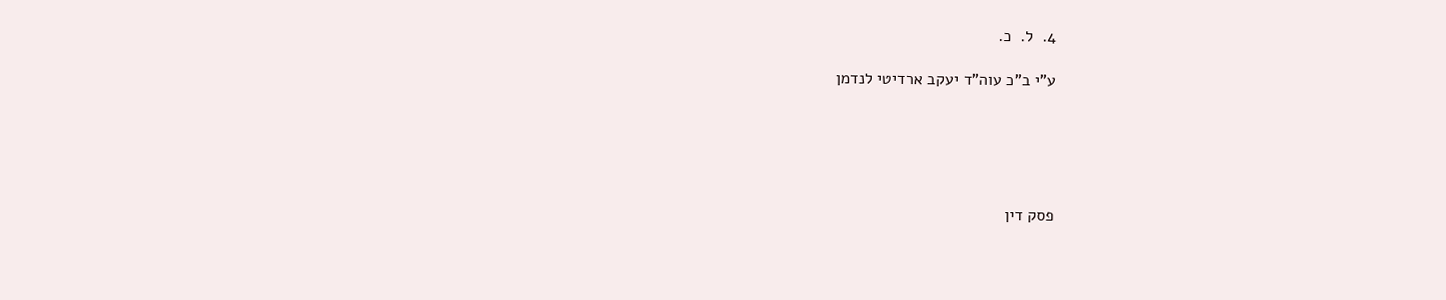4.  ל.  כ.

ע"י ב"כ עוה"ד יעקב ארדיטי לנדמן





פסק דין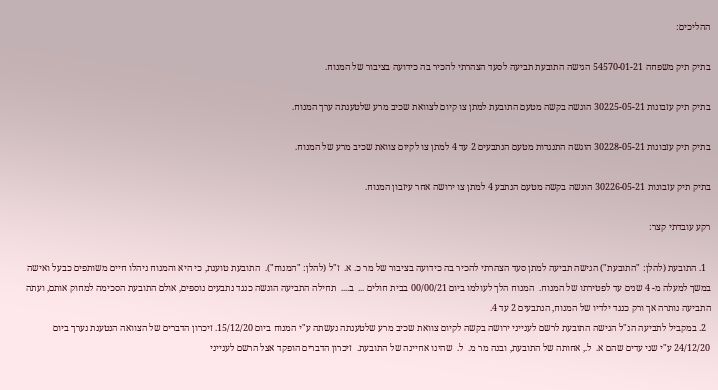ההליכים:

בתיק תיק משפחה 54570-01-21 הגישה התובעת תביעה לסעד הצהרתי להכיר בה כידועה בציבור של המנוח.

בתיק תיק עזבונות 30225-05-21 הוגשה בקשה מטעם התובעת למתן צו קיום לצוואת שכיב מרע שלטענתה ערך המנוח.

בתיק תיק עזבונות 30228-05-21 הוגשה התנגדות מטעם הנתבעים 2 עד 4 למתן צו לקיום צוואת שכיב מרע של המנוח.

בתיק תיק עזבונות 30226-05-21 הוגשה בקשה מטעם הנתבע 4 למתן צו ירושה אחר עיזבון המנוח.

רקע עובדתי קצר:

  1. התובעת (להלן: "התובעת") הגישה תביעה למתן סעד הצהרתי להכיר בה כידועה בציבור של מר כ. א.  ז"ל (להלן: "המנוח").  התובעת טוענת, כי היא והמנוח ניהלו חיים משותפים כבעל ואישה במשך למעלה מ- 4 שנים עד לפטירתו של המנוח.  המנוח הלך לעולמו ביום 00/00/21 בבית חולים ...  ב....  תחילה התביעה הוגשה כנגד נתבעים נוספים, אולם התובעת הסכימה למחוק אותם, ועתה התביעה נותרה אך ורק כנגד ילדיו של המנוח, הנתבעים 2 עד 4.
  2. במקביל לתביעה הנ"ל הגישה התובעת לרשם לענייני ירושה בקשה לקיום צוואת שכיב מרע שלטענתה נעשתה ע"י המנוח ביום 15/12/20. זיכרון הדברים של הצוואה הנטענת נערך ביום 24/12/20 ע"י שני עדים שהם א.  ל., אחותה של התובעת, ובנה מר מ.  ל.  שהינו אחיינה של התובעת.  זיכרון הדברים הופקד אצל הרשם לענייני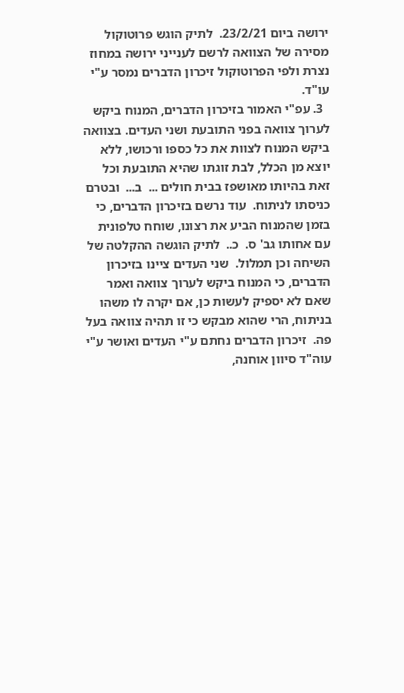ירושה ביום 23/2/21.  לתיק הוגש פרוטוקול מסירה של הצוואה לרשם לענייני ירושה במחוז נצרת ולפי הפרוטוקול זיכרון הדברים נמסר ע"י עו"ד.
  3. עפ"י האמור בזיכרון הדברים, המנוח ביקש לערוך צוואה בפני התובעת ושני העדים. בצוואה ביקש המנוח לצוות את כל כספו ורכושו, ללא יוצא מן הכלל, לבת זוגתו שהיא התובעת וכל זאת בהיותו מאושפז בבית חולים ...  ב...  ובטרם כניסתו לניתוח.  עוד נרשם בזיכרון הדברים, כי בזמן שהמנוח הביע את רצונו, שוחח טלפונית עם אחותו גב' ס.  כ..  לתיק הוגשה ההקלטה של השיחה וכן תמלול.  שני העדים ציינו בזיכרון הדברים, כי המנוח ביקש לערוך צוואה ואמר שאם לא יספיק לעשות כן, אם יקרה לו משהו בניתוח, הרי שהוא מבקש כי זו תהיה צוואה בעל פה.  זיכרון הדברים נחתם ע"י העדים ואושר ע"י עוה"ד סיוון אוחנה,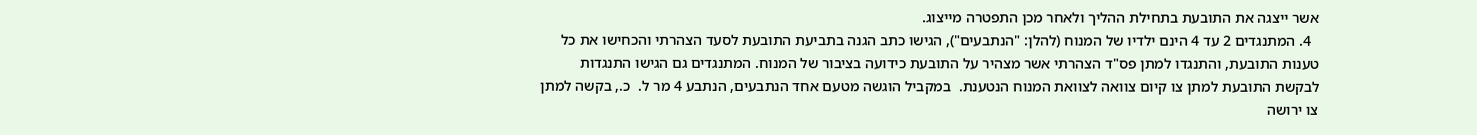אשר ייצגה את התובעת בתחילת ההליך ולאחר מכן התפטרה מייצוג.
  4. המתנגדים 2 עד 4 הינם ילדיו של המנוח (להלן: "הנתבעים"), הגישו כתב הגנה בתביעת התובעת לסעד הצהרתי והכחישו את כל טענות התובעת, והתנגדו למתן פס"ד הצהרתי אשר מצהיר על התובעת כידועה בציבור של המנוח. המתנגדים גם הגישו התנגדות לבקשת התובעת למתן צו קיום צוואה לצוואת המנוח הנטענת.  במקביל הוגשה מטעם אחד הנתבעים, הנתבע 4 מר ל.  כ., בקשה למתן צו ירושה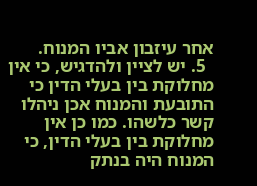אחר עיזבון אביו המנוח.
  5. יש לציין ולהדגיש, כי אין מחלוקת בין בעלי הדין כי התובעת והמנוח אכן ניהלו קשר כלשהו. כמו כן אין מחלוקת בין בעלי הדין, כי המנוח היה בנתק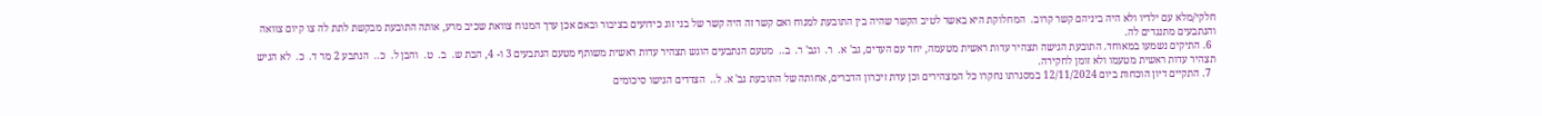חלקי/מלא עם ילדיו ולא היה ביניהם קשר קרוב.  המחלוקת היא באשר לטיב הקשר שהיה בין התובעת למנוח ואם קשר זה היה קשר של בני זוג כידועים בציבור ובאם אכן ערך המנוח צוואת שכיב מרע, אותה התובעת מבקשת לתת לה צו קיום צוואה והנתבעים מתנגדים לה.
  6. התיקים נשמעו במאוחד. התובעת הגישה תצהיר עדות ראשית מטעמה, יחד עם העדים, גב' א.  ר.  וגב' ר.  ב..  מטעם הנתבעים הוגש תצהיר עדות ראשית משותף מטעם הנתבעים 3 ו- 4, הבת ש.  ב.  ט.  והבן ל.  כ..  הנתבע 2 מר ד.  כ.  לא הגיש תצהיר עדות ראשית מטעמו ולא זומן לחקירה.
  7. התקיים דיון הוכחות ביום 12/11/2024 במסגרתו נחקרו כל המצהירים וכן עדת זיכרון הדברים, אחותה של התובעת גב' א. ל..  הצדדים הגישו סיכומים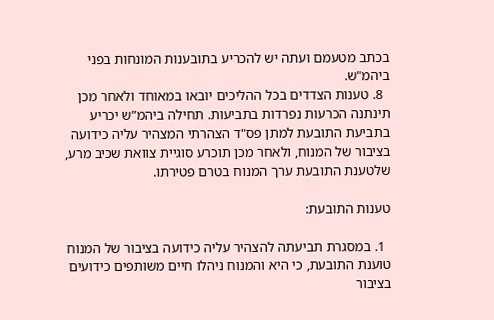בכתב מטעמם ועתה יש להכריע בתובענות המונחות בפני ביהמ"ש.
  8. טענות הצדדים בכל ההליכים יובאו במאוחד ולאחר מכן תינתנה הכרעות נפרדות בתביעות. תחילה ביהמ”ש יכריע בתביעת התובעת למתן פס"ד הצהרתי המצהיר עליה כידועה בציבור של המנוח, ולאחר מכן תוכרע סוגיית צוואת שכיב מרע, שלטענת התובעת ערך המנוח בטרם פטירתו.

טענות התובעת:

  1. במסגרת תביעתה להצהיר עליה כידועה בציבור של המנוח טוענת התובעת, כי היא והמנוח ניהלו חיים משותפים כידועים בציבור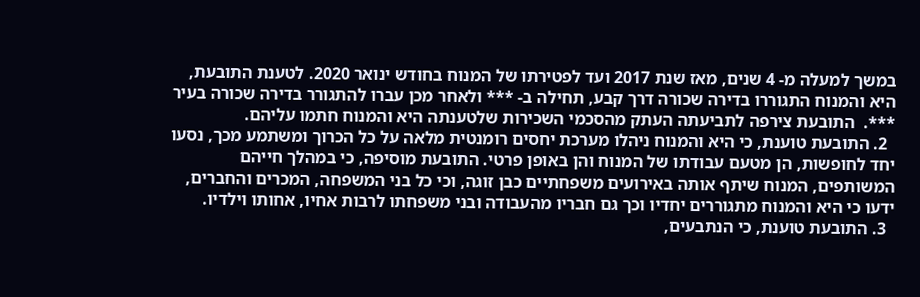במשך למעלה מ- 4 שנים, מאז שנת 2017 ועד לפטירתו של המנוח בחודש ינואר 2020. לטענת התובעת, היא והמנוח התגוררו בדירה שכורה דרך קבע, תחילה ב- *** ולאחר מכן עברו להתגורר בדירה שכורה בעיר ***.  התובעת צירפה לתביעתה העתק מהסכמי השכירות שלטענתה היא והמנוח חתמו עליהם.
  2. התובעת טוענת, כי היא והמנוח ניהלו מערכת יחסים רומנטית מלאה על כל הכרוך ומשתמע מכך, נסעו יחד לחופשות, הן מטעם עבודתו של המנוח והן באופן פרטי. התובעת מוסיפה, כי במהלך חייהם המשותפים, המנוח שיתף אותה באירועים משפחתיים כבן זוגה, וכי כל בני המשפחה, המכרים והחברים, ידעו כי היא והמנוח מתגוררים יחדיו וכך גם חבריו מהעבודה ובני משפחתו לרבות אחיו, אחותו וילדיו.
  3. התובעת טוענת, כי הנתבעים,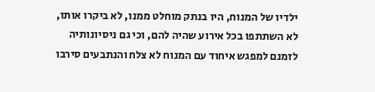ילדיו של המנוח, היו בנתק מוחלט ממנו, לא ביקרו אותו, לא השתתפו בכל אירוע שהיה להם, וכי גם ניסיונותיה לזמנם למפגש איחוד עם המנוח לא צלח והנתבעים סירבו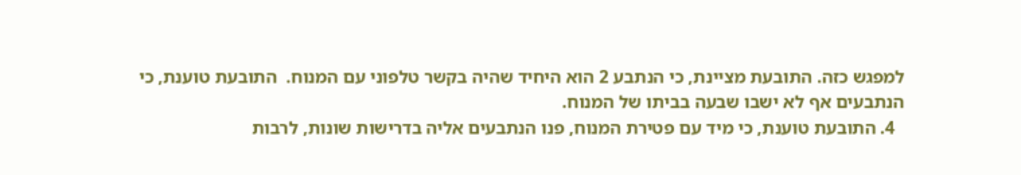למפגש כזה. התובעת מציינת, כי הנתבע 2 הוא היחיד שהיה בקשר טלפוני עם המנוח.  התובעת טוענת, כי הנתבעים אף לא ישבו שבעה בביתו של המנוח.
  4. התובעת טוענת, כי מיד עם פטירת המנוח, פנו הנתבעים אליה בדרישות שונות, לרבות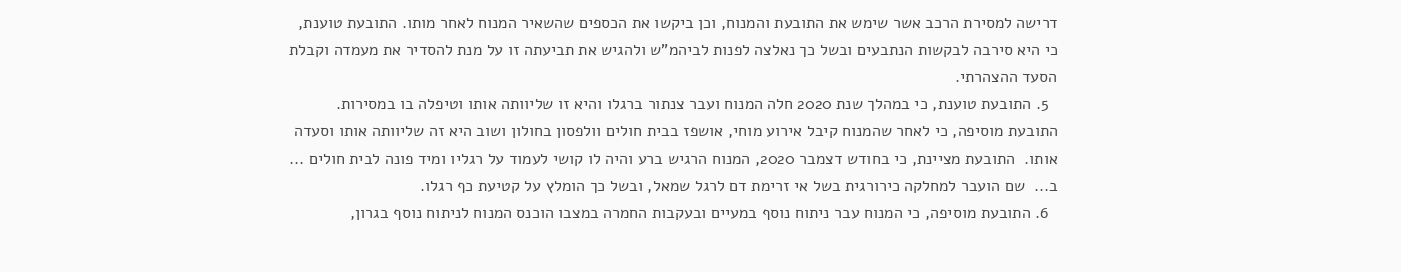דרישה למסירת הרכב אשר שימש את התובעת והמנוח, וכן ביקשו את הכספים שהשאיר המנוח לאחר מותו. התובעת טוענת, כי היא סירבה לבקשות הנתבעים ובשל כך נאלצה לפנות לביהמ”ש ולהגיש את תביעתה זו על מנת להסדיר את מעמדה וקבלת הסעד ההצהרתי.
  5. התובעת טוענת, כי במהלך שנת 2020 חלה המנוח ועבר צנתור ברגלו והיא זו שליוותה אותו וטיפלה בו במסירות. התובעת מוסיפה, כי לאחר שהמנוח קיבל אירוע מוחי, אושפז בבית חולים וולפסון בחולון ושוב היא זה שליוותה אותו וסעדה אותו.  התובעת מציינת, כי בחודש דצמבר 2020, המנוח הרגיש ברע והיה לו קושי לעמוד על רגליו ומיד פונה לבית חולים ...  ב...  שם הועבר למחלקה כירורגית בשל אי זרימת דם לרגל שמאל, ובשל כך הומלץ על קטיעת כף רגלו.
  6. התובעת מוסיפה, כי המנוח עבר ניתוח נוסף במעיים ובעקבות החמרה במצבו הוכנס המנוח לניתוח נוסף בגרון,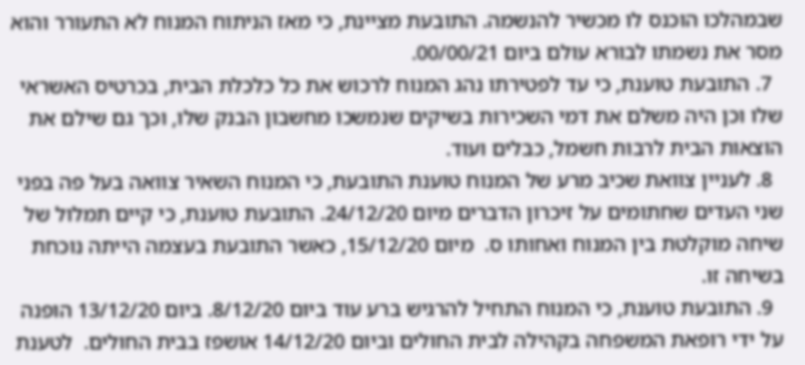שבמהלכו הוכנס לו מכשיר להנשמה. התובעת מציינת, כי מאז הניתוח המנוח לא התעורר והוא מסר את נשמתו לבורא עולם ביום 00/00/21.
  7. התובעת טוענת, כי עד לפטירתו נהג המנוח לרכוש את כל כלכלת הבית, בכרטיס האשראי שלו וכן היה משלם את דמי השכירות בשיקים שנמשכו מחשבון הבנק שלו, וכך גם שילם את הוצאות הבית לרבות חשמל, כבלים ועוד.
  8. לעניין צוואת שכיב מרע של המנוח טוענת התובעת, כי המנוח השאיר צוואה בעל פה בפני שני העדים שחתומים על זיכרון הדברים מיום 24/12/20. התובעת טוענת, כי קיים תמלול של שיחה מוקלטת בין המנוח ואחותו ס.  מיום 15/12/20, כאשר התובעת בעצמה הייתה נוכחת בשיחה זו.
  9. התובעת טוענת, כי המנוח התחיל להרגיש ברע עוד ביום 8/12/20. ביום 13/12/20 הופנה על ידי רופאת המשפחה בקהילה לבית החולים וביום 14/12/20 אושפז בבית החולים.  לטענת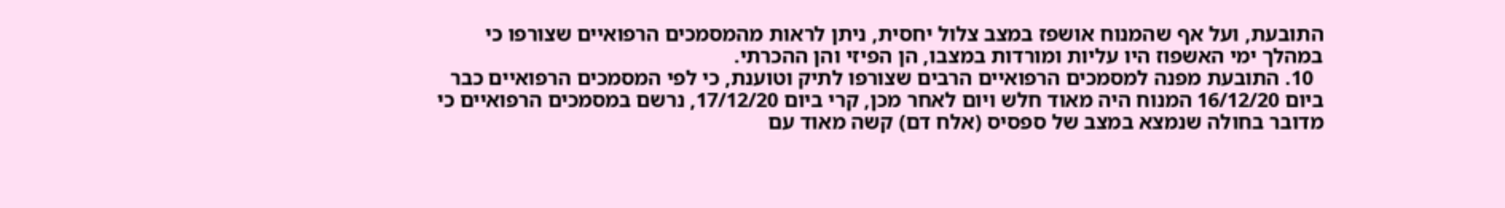התובעת, ועל אף שהמנוח אושפז במצב צלול יחסית, ניתן לראות מהמסמכים הרפואיים שצורפו כי במהלך ימי האשפוז היו עליות ומורדות במצבו, הן הפיזי והן ההכרתי.
  10. התובעת מפנה למסמכים הרפואיים הרבים שצורפו לתיק וטוענת, כי לפי המסמכים הרפואיים כבר ביום 16/12/20 המנוח היה מאוד חלש ויום לאחר מכן, קרי ביום 17/12/20, נרשם במסמכים הרפואיים כי מדובר בחולה שנמצא במצב של ספסיס (אלח דם) קשה מאוד עם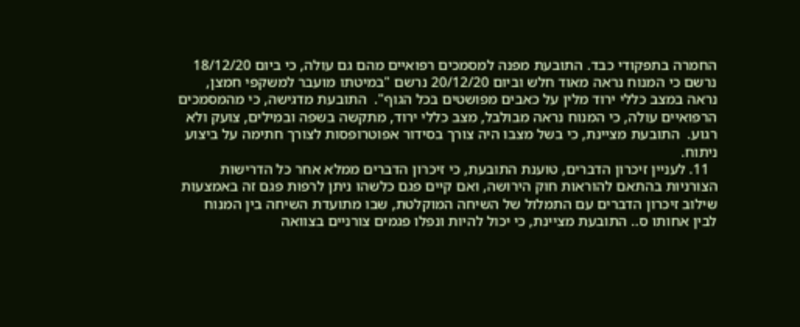החמרה בתפקודי כבד. התובעת מפנה למסמכים רפואיים מהם גם עולה, כי ביום 18/12/20 נרשם כי המנוח נראה מאוד חלש וביום 20/12/20 נרשם "במיטתו מועבר למשקפי חמצן, נראה במצב כללי ירוד מלין על כאבים מפושטים בכל הגוף".  התובעת מדגישה, כי מהמסמכים הרפואיים עולה, כי המנוח נראה מבולבל, מצב כללי ירוד, מתקשה בשפה ובמילים, צועק ולא רגוע.  התובעת מציינת, כי בשל מצבו היה צורך בסידור אפוטרופסות לצורך חתימה על ביצוע ניתוח.
  11. לעניין זיכרון הדברים, טוענת התובעת, כי זיכרון הדברים ממלא אחר כל הדרישות הצורניות בהתאם להוראות חוק הירושה, ואם קיים פגם כלשהו ניתן לרפות פגם זה באמצעות שילוב זיכרון הדברים עם התמלול של השיחה המוקלטת, שבו מתועדת השיחה בין המנוח לבין אחותו ס.. התובעת מציינת, כי יכול להיות ונפלו פגמים צורניים בצוואה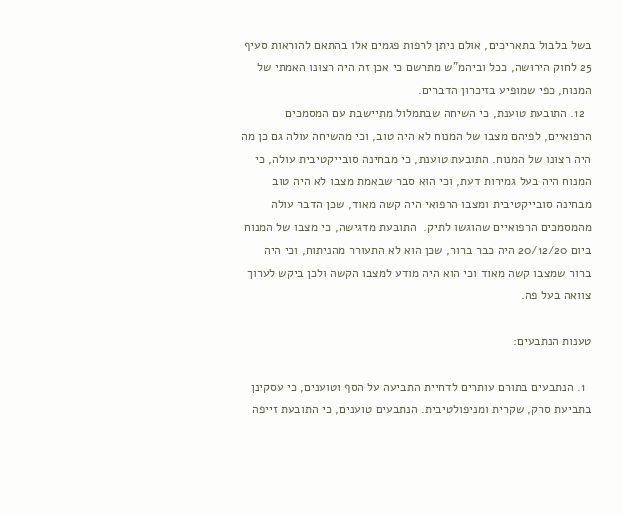בשל בלבול בתאריכים, אולם ניתן לרפות פגמים אלו בהתאם להוראות סעיף 25 לחוק הירושה, ככל וביהמ”ש מתרשם כי אכן זה היה רצונו האמתי של המנוח, כפי שמופיע בזיכרון הדברים.
  12. התובעת טוענת, כי השיחה שבתמלול מתיישבת עם המסמכים הרפואיים, לפיהם מצבו של המנוח לא היה טוב, וכי מהשיחה עולה גם כן מה היה רצונו של המנוח. התובעת טוענת, כי מבחינה סובייקטיבית עולה, כי המנוח היה בעל גמירות דעת, וכי הוא סבר שבאמת מצבו לא היה טוב מבחינה סובייקטיבית ומצבו הרפואי היה קשה מאוד, שכן הדבר עולה מהמסמכים הרפואיים שהוגשו לתיק.  התובעת מדגישה, כי מצבו של המנוח ביום 20/12/20 היה כבר ברור, שכן הוא לא התעורר מהניתוח, וכי היה ברור שמצבו קשה מאוד וכי הוא היה מודע למצבו הקשה ולכן ביקש לערוך צוואה בעל פה.

טענות הנתבעים:

  1. הנתבעים בתורם עותרים לדחיית התביעה על הסף וטוענים, כי עסקינן בתביעת סרק, שקרית ומניפולטיבית. הנתבעים טוענים, כי התובעת זייפה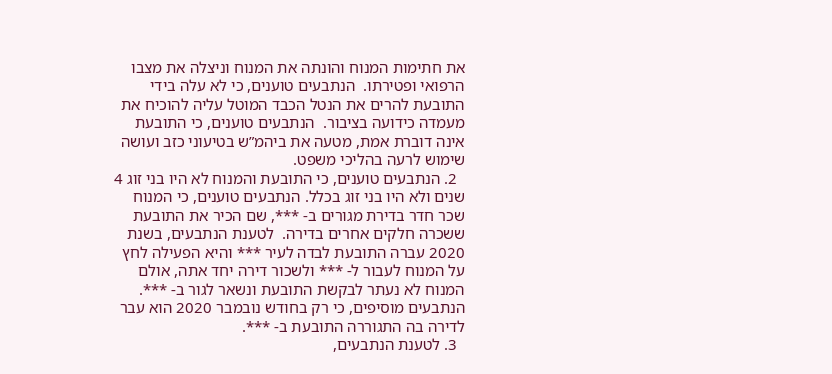את חתימות המנוח והונתה את המנוח וניצלה את מצבו הרפואי ופטירתו.  הנתבעים טוענים, כי לא עלה בידי התובעת להרים את הנטל הכבד המוטל עליה להוכיח את מעמדה כידועה בציבור.  הנתבעים טוענים, כי התובעת אינה דוברת אמת, מטעה את ביהמ”ש בטיעוני כזב ועושה שימוש לרעה בהליכי משפט.
  2. הנתבעים טוענים, כי התובעת והמנוח לא היו בני זוג 4 שנים ולא היו בני זוג בכלל. הנתבעים טוענים, כי המנוח שכר חדר בדירת מגורים ב- ***, שם הכיר את התובעת ששכרה חלקים אחרים בדירה.  לטענת הנתבעים, בשנת 2020 עברה התובעת לבדה לעיר *** והיא הפעילה לחץ על המנוח לעבור ל- *** ולשכור דירה יחד אתה, אולם המנוח לא נעתר לבקשת התובעת ונשאר לגור ב- ***.  הנתבעים מוסיפים, כי רק בחודש נובמבר 2020 הוא עבר לדירה בה התגוררה התובעת ב- ***.
  3. לטענת הנתבעים,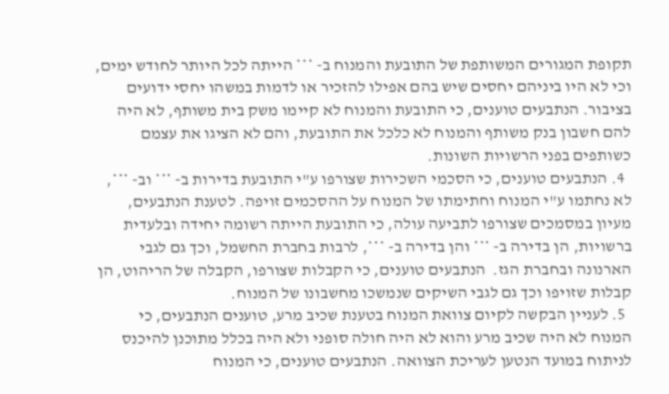תקופת המגורים המשותפת של התובעת והמנוח ב- *** הייתה לכל היותר לחודש ימים, וכי לא היו ביניהם יחסים שיש בהם אפילו להזכיר או לדמות במשהו יחסי ידועים בציבור. הנתבעים טוענים, כי התובעת והמנוח לא קיימו משק בית משותף, לא היה להם חשבון בנק משותף והמנוח לא כלכל את התובעת, והם לא הציגו את עצמם כשותפים בפני הרשויות השונות.
  4. הנתבעים טוענים, כי הסכמי השכירות שצורפו ע"י התובעת בדירות ב- *** וב- ***, לא נחתמו ע"י המנוח וחתימתו של המנוח על ההסכמים זויפה. לטענת הנתבעים, מעיון במסמכים שצורפו לתביעה עולה, כי התובעת הייתה רשומה יחידה ובלעדית ברשויות, הן בדירה ב- *** והן בדירה ב- ***, לרבות בחברת החשמל, וכך גם לגבי הארנונה ובחברת הגז.  הנתבעים טוענים, כי הקבלות שצורפו, הקבלה של הריהוט, הן קבלות שזויפו וכך גם לגבי השיקים שנמשכו מחשבונו של המנוח.
  5. לעניין הבקשה לקיום צוואת המנוח בטענת שכיב מרע, טוענים הנתבעים, כי המנוח לא היה שכיב מרע והוא לא היה חולה סופני ולא היה בכלל מתוכנן להיכנס לניתוח במועד הנטען לעריכת הצוואה. הנתבעים טוענים, כי המנוח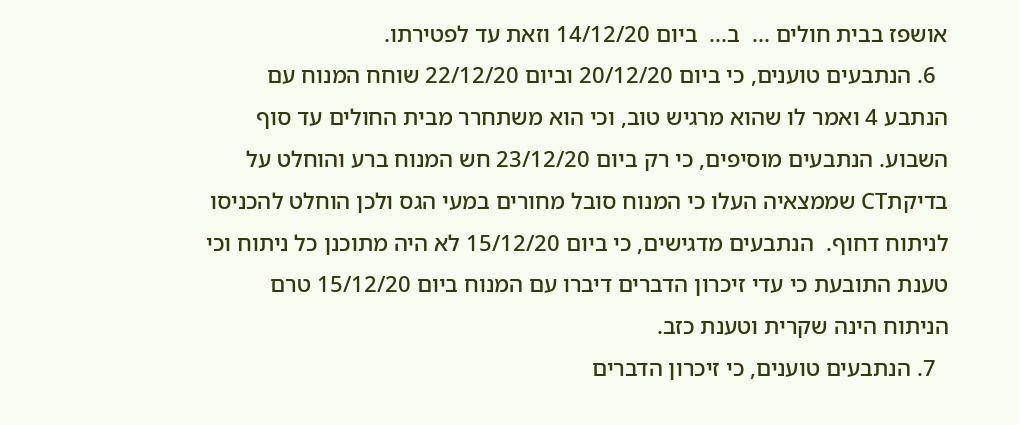אושפז בבית חולים ...  ב...  ביום 14/12/20 וזאת עד לפטירתו.
  6. הנתבעים טוענים, כי ביום 20/12/20 וביום 22/12/20 שוחח המנוח עם הנתבע 4 ואמר לו שהוא מרגיש טוב, וכי הוא משתחרר מבית החולים עד סוף השבוע. הנתבעים מוסיפים, כי רק ביום 23/12/20 חש המנוח ברע והוחלט על בדיקתCT שממצאיה העלו כי המנוח סובל מחורים במעי הגס ולכן הוחלט להכניסו לניתוח דחוף.  הנתבעים מדגישים, כי ביום 15/12/20 לא היה מתוכנן כל ניתוח וכי טענת התובעת כי עדי זיכרון הדברים דיברו עם המנוח ביום 15/12/20 טרם הניתוח הינה שקרית וטענת כזב.
  7. הנתבעים טוענים, כי זיכרון הדברים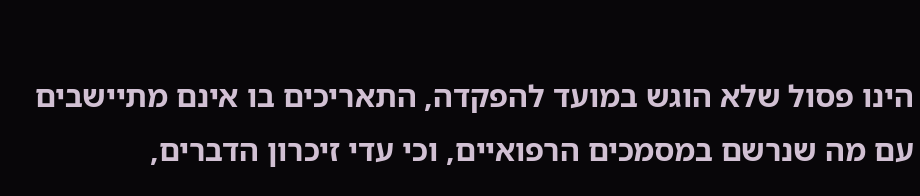הינו פסול שלא הוגש במועד להפקדה, התאריכים בו אינם מתיישבים עם מה שנרשם במסמכים הרפואיים, וכי עדי זיכרון הדברים,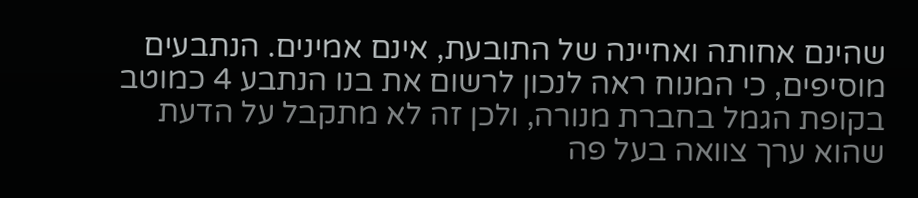שהינם אחותה ואחיינה של התובעת, אינם אמינים. הנתבעים מוסיפים, כי המנוח ראה לנכון לרשום את בנו הנתבע 4 כמוטב בקופת הגמל בחברת מנורה, ולכן זה לא מתקבל על הדעת שהוא ערך צוואה בעל פה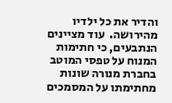והדיר את כל ילדיו מהירושה.  עוד מציינים הנתבעים, כי חתימות המנוח על טפסי המוטב בחברת מנורה שונות מחתימתו על המסמכים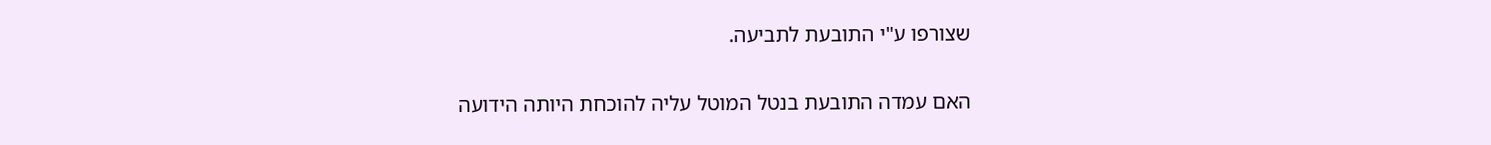שצורפו ע"י התובעת לתביעה.

האם עמדה התובעת בנטל המוטל עליה להוכחת היותה הידועה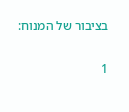בציבור של המנוח:

1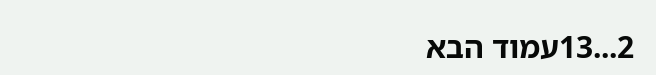2...13עמוד הבא